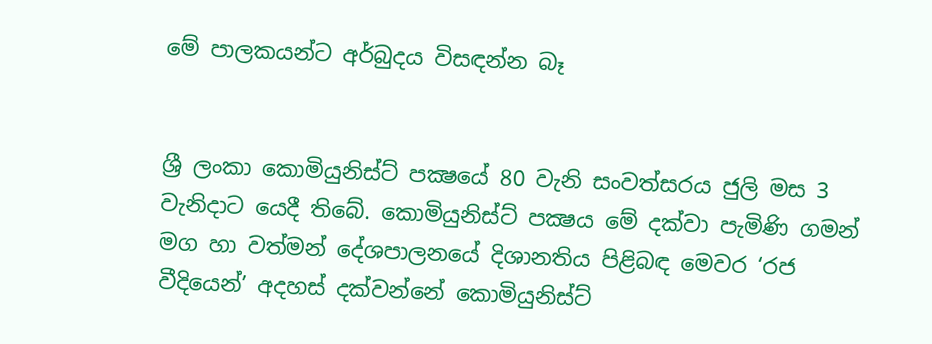මේ පාලකයන්ට අර්බුදය විසඳන්න බෑ


ශ්‍රී ලංකා කොමියුනිස්ට් පක්‍ෂයේ 80 වැනි සංවත්සරය ජුලි මස 3 වැනිදාට යෙදී තිබේ. කොමියුනිස්ට් පක්‍ෂය මේ දක්වා පැමිණි ගමන් මග හා වත්මන් දේශපාලනයේ දිශානතිය පිළිබඳ මෙවර ‘රජ වීදියෙන්’ අදහස් දක්වන්නේ කොමියුනිස්ට්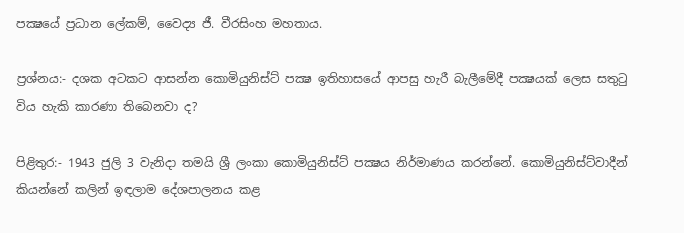පක්‍ෂයේ ප්‍රධාන ලේකම්, වෛද්‍ය ජී. වීරසිංහ මහතාය.

ප්‍රශ්නය:- දශක අටකට ආසන්න කොමියුනිස්ට් පක්‍ෂ ඉතිහාසයේ ආපසු හැරී බැලීමේදී පක්‍ෂයක් ලෙස සතුටු විය හැකි කාරණා තිබෙනවා ද?

පිළිතුර:- 1943 ජුලි 3 වැනිදා තමයි ශ්‍රී ලංකා කොමියුනිස්ට් පක්‍ෂය නිර්මාණය කරන්නේ. කොමියුනිස්ට්වාදීන් කියන්නේ කලින් ඉඳලාම දේශපාලනය කළ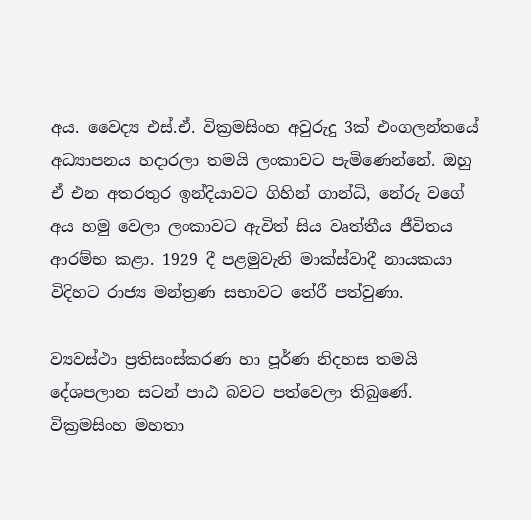අය. වෛද්‍ය එස්.ඒ. වික්‍රමසිංහ අවුරුදු 3ක් එංගලන්තයේ අධ්‍යාපනය හදාරලා තමයි ලංකාවට පැමිණෙන්නේ. ඔහු ඒ එන අතරතුර ඉන්දියාවට ගිහින් ගාන්ධි, නේරු වගේ අය හමු වෙලා ලංකාවට ඇවිත් සිය වෘත්තීය ජීවිතය ආරම්භ කළා. 1929 දී පළමුවැනි මාක්ස්වාදී නායකයා විදිහට රාජ්‍ය මන්ත්‍රණ සභාවට තේරී පත්වුණා.

ව්‍යවස්ථා ප්‍රතිසංස්කරණ හා පූර්ණ නිදහස තමයි දේශපලාන සටන් පාඨ බවට පත්වෙලා තිබුණේ. වික්‍රමසිංහ මහතා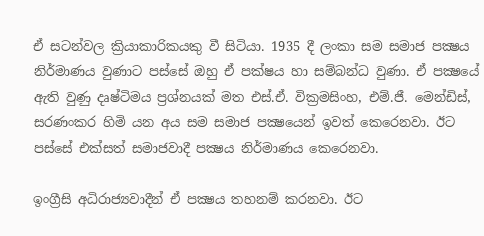ඒ සටන්වල ක්‍රියාකාරිකයකු වී සිටියා. 1935 දී ලංකා සම සමාජ පක්‍ෂය නිර්මාණය වුණාට පස්සේ ඔහු ඒ පක්ෂය හා සම්බන්ධ වුණා. ඒ පක්‍ෂයේ ඇති වුණු දෘෂ්ටිමය ප්‍රශ්නයක් මත එස්.ඒ. වික්‍රමසිංහ, එම්.ජී. මෙන්ඩිස්, සරණංකර හිමි යන අය සම සමාජ පක්‍ෂයෙන් ඉවත් කෙරෙනවා. ඊට පස්සේ එක්සත් සමාජවාදී පක්‍ෂය නිර්මාණය කෙරෙනවා.

ඉංග්‍රීසි අධිරාජ්‍යවාදීන් ඒ පක්‍ෂය තහනම් කරනවා. ඊට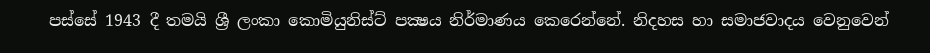පස්සේ 1943 දී තමයි ශ්‍රී ලංකා කොමියුනිස්ට් පක්‍ෂය නිර්මාණය කෙරෙන්නේ. නිදහස හා සමාජවාදය වෙනුවෙන්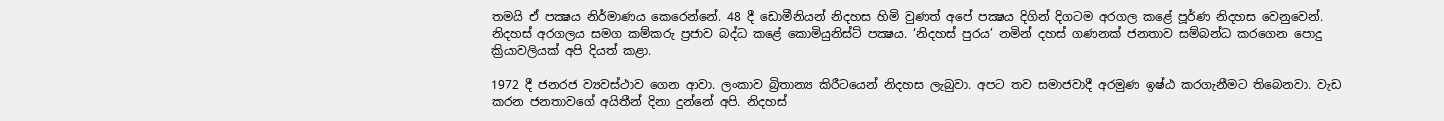තමයි ඒ පක්‍ෂය නිර්මාණය කෙරෙන්නේ. 48 දී ඩොමීනියන් නිදහස හිමි වුණත් අපේ පක්‍ෂය දිගින් දිගටම අරගල කළේ පූර්ණ නිදහස වෙනුවෙන්. නිදහස් අරගලය සමග කම්කරු ප්‍රජාව බද්ධ කළේ කොමියුනිස්ට් පක්‍ෂය. ‘නිදහස් පුරය’ නමින් දහස් ගණනක් ජනතාව සම්බන්ධ කරගෙන පොදු ක්‍රියාවලියක් අපි දියත් කළා.

1972 දී ජනරජ ව්‍යවස්ථාව ගෙන ආවා. ලංකාව බ්‍රිතාන්‍ය කිරීටයෙන් නිදහස ලැබුවා. අපට තව සමාජවාදී අරමුණ ඉෂ්ඨ කරගැනීමට තිබෙනවා. වැඩ කරන ජනතාවගේ අයිතීන් දිනා දුන්නේ අපි. නිදහස්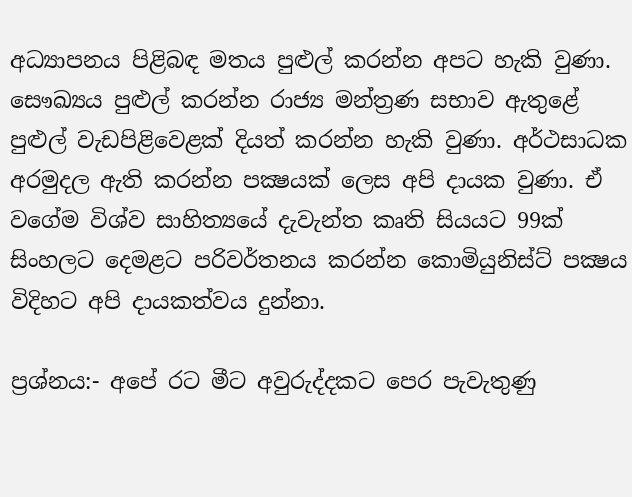අධ්‍යාපනය පිළිබඳ මතය පුළුල් කරන්න අපට හැකි වුණා. සෞඛ්‍යය පුළුල් කරන්න රාජ්‍ය මන්ත්‍රණ සභාව ඇතුළේ පුළුල් වැඩපිළිවෙළක් දියත් කරන්න හැකි වුණා. අර්ථසාධක අරමුදල ඇති කරන්න පක්‍ෂයක් ලෙස අපි දායක වුණා. ඒ වගේම විශ්ව සාහිත්‍යයේ දැවැන්ත කෘති සියයට 99ක් සිංහලට දෙමළට පරිවර්තනය කරන්න කොමියුනිස්ට් පක්‍ෂය විදිහට අපි දායකත්වය දුන්නා.

ප්‍රශ්නය:- අපේ රට මීට අවුරුද්දකට පෙර පැවැතුණු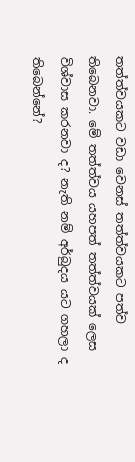තත්ත්වයකට වඩා වෙනස් තත්ත්වයකට පත්ව තිබෙනවා. මේ තත්ත්වය යහපත් තත්ත්වයක් ලෙස විශ්වාස කරනවා ද? නැති නම් අර්බුදය යට ගහලා ද තිබෙන්නේ?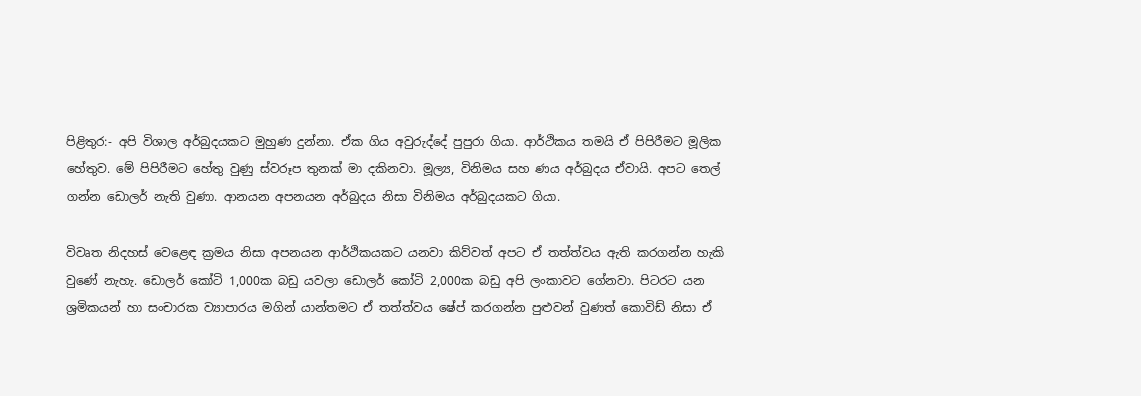පිළිතුර:- අපි විශාල අර්බුදයකට මුහුණ දුන්නා. ඒක ගිය අවුරුද්දේ පුපුරා ගියා. ආර්ථිකය තමයි ඒ පිපිරීමට මූලික හේතුව. මේ පිපිරීමට හේතු වුණු ස්වරූප තුනක් මා දකිනවා. මූල්‍ය, විනිමය සහ ණය අර්බුදය ඒවායි. අපට තෙල් ගන්න ඩොලර් නැති වුණා. ආනයන අපනයන අර්බුදය නිසා විනිමය අර්බුදයකට ගියා.

විවෘත නිදහස් වෙළෙඳ ක්‍රමය නිසා අපනයන ආර්ථිකයකට යනවා කිව්වත් අපට ඒ තත්ත්වය ඇති කරගන්න හැකි වුණේ නැහැ. ඩොලර් කෝටි 1,000ක බඩු යවලා ඩොලර් කෝටි 2,000ක බඩු අපි ලංකාවට ගේනවා. පිටරට යන ශ්‍රමිකයන් හා සංචාරක ව්‍යාපාරය මගින් යාන්තමට ඒ තත්ත්වය ෂේප් කරගන්න පුළුවන් වුණත් කොවිඩ් නිසා ඒ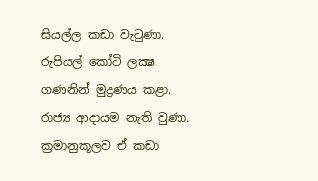සියල්ල කඩා වැටුණා. රුපියල් කෝටි ලක්‍ෂ ගණනින් මුද්‍රණය කළා. රාජ්‍ය ආදායම නැති වුණා. ක්‍රමානුකූලව ඒ කඩා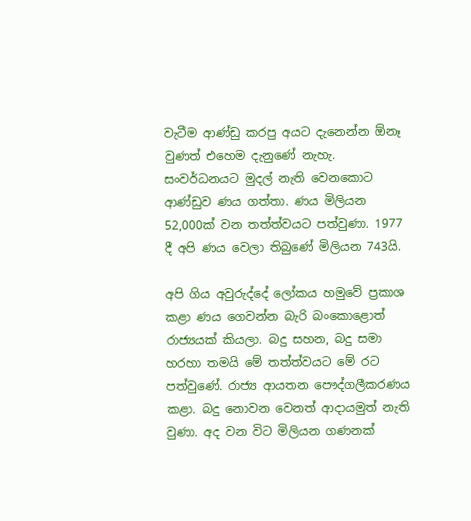වැටීම ආණ්ඩු කරපු අයට දැනෙන්න ඕනෑ වුණත් එහෙම දැනුණේ නැහැ. සංවර්ධනයට මුදල් නැති වෙනකොට ආණ්ඩුව ණය ගත්තා. ණය මිලියන 52,000ක් වන තත්ත්වයට පත්වුණා. 1977 දී අපි ණය වෙලා තිබුණේ මිලියන 743යි.

අපි ගිය අවුරුද්දේ ලෝකය හමුවේ ප්‍රකාශ කළා ණය ගෙවන්න බැරි බංකොළොත් රාජ්‍යයක් කියලා. බදු සහන, බදු සමා හරහා තමයි මේ තත්ත්වයට මේ රට පත්වුණේ. රාජ්‍ය ආයතන පෞද්ගලීකරණය කළා. බදු නොවන වෙනත් ආදායමුත් නැති වුණා. අද වන විට මිලියන ගණනක්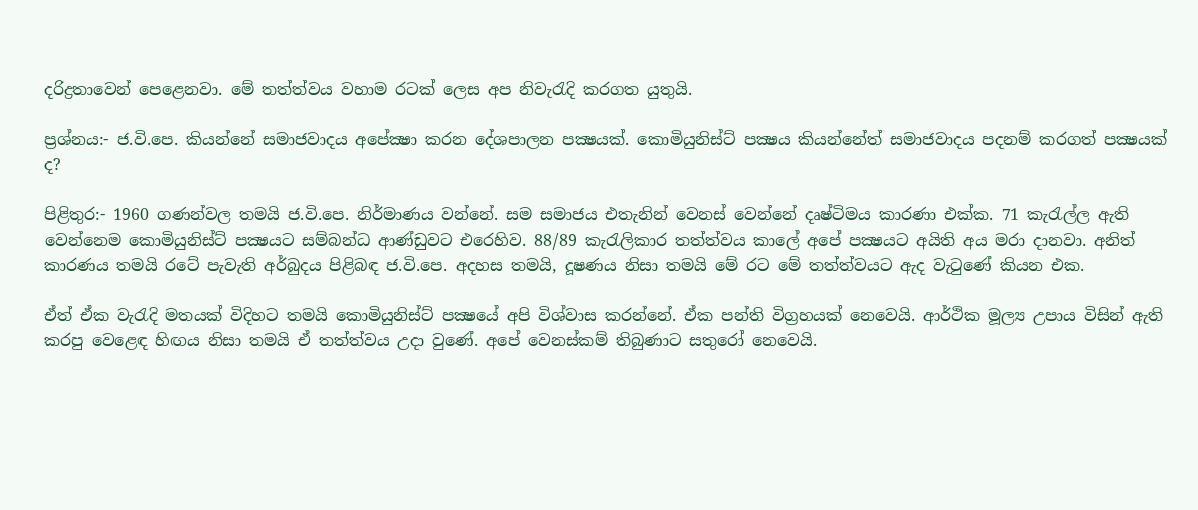දරිද්‍රතාවෙන් පෙළෙනවා. මේ තත්ත්වය වහාම රටක් ලෙස අප නිවැරැදි කරගත යුතුයි.

ප්‍රශ්නය:- ජ.වි.පෙ. කියන්නේ සමාජවාදය අපේක්‍ෂා කරන දේශපාලන පක්‍ෂයක්. කොමියුනිස්ට් පක්‍ෂය කියන්නේත් සමාජවාදය පදනම් කරගත් පක්‍ෂයක් ද?

පිළිතුර:- 1960 ගණන්වල තමයි ජ.වි.පෙ. නිර්මාණය වන්නේ. සම සමාජය එතැනින් වෙනස් වෙන්නේ දෘෂ්ටිමය කාරණා එක්ක. 71 කැරැල්ල ඇති වෙන්නෙම කොමියුනිස්ට් පක්‍ෂයට සම්බන්ධ ආණ්ඩුවට එරෙහිව. 88/89 කැරැලිකාර තත්ත්වය කාලේ අපේ පක්‍ෂයට අයිති අය මරා දානවා. අනිත් කාරණය තමයි රටේ පැවැති අර්බුදය පිළිබඳ ජ.වි.පෙ. අදහස තමයි, දූෂණය නිසා තමයි මේ රට මේ තත්ත්වයට ඇද වැටුණේ කියන එක.

ඒත් ඒක වැරැදි මතයක් විදිහට තමයි කොමියුනිස්ට් පක්‍ෂයේ අපි විශ්වාස කරන්නේ. ඒක පන්ති විග්‍රහයක් නෙවෙයි. ආර්ථික මූල්‍ය උපාය විසින් ඇති කරපු වෙළෙඳ හිඟය නිසා තමයි ඒ තත්ත්වය උදා වුණේ. අපේ වෙනස්කම් තිබුණාට සතුරෝ නෙවෙයි.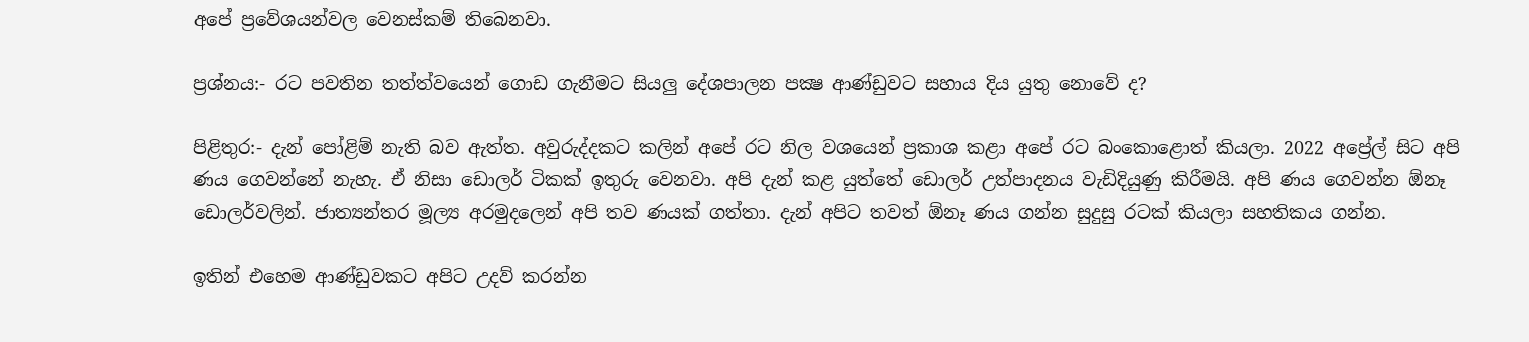අපේ ප්‍රවේශයන්වල වෙනස්කම් තිබෙනවා.

ප්‍රශ්නය:- රට පවතින තත්ත්වයෙන් ගොඩ ගැනීමට සියලු දේශපාලන පක්‍ෂ ආණ්ඩුවට සහාය දිය යුතු නොවේ ද?

පිළිතුර:- දැන් පෝළිම් නැති බව ඇත්ත. අවුරුද්දකට කලින් අපේ රට නිල වශයෙන් ප්‍රකාශ කළා අපේ රට බංකොළොත් කියලා. 2022 අප්‍රේල් සිට අපි ණය ගෙවන්නේ නැහැ. ඒ නිසා ඩොලර් ටිකක් ඉතුරු වෙනවා. අපි දැන් කළ යුත්තේ ඩොලර් උත්පාදනය වැඩිදියුණු කිරීමයි. අපි ණය ගෙවන්න ඕනෑ ඩොලර්වලින්. ජාත්‍යන්තර මූල්‍ය අරමුදලෙන් අපි තව ණයක් ගත්තා. දැන් අපිට තවත් ඕනෑ ණය ගන්න සුදුසු රටක් කියලා සහතිකය ගන්න.

ඉතින් එහෙම ආණ්ඩුවකට අපිට උදව් කරන්න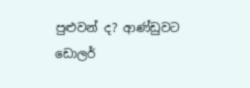පුළුවන් ද? ආණ්ඩුවට ඩොලර්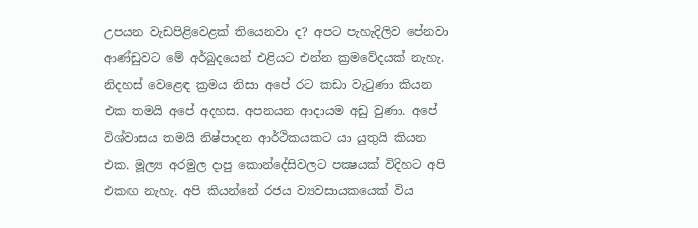උපයන වැඩපිළිවෙළක් තියෙනවා ද? අපට පැහැදිලිව පේනවා ආණ්ඩුවට මේ අර්බුදයෙන් එළියට එන්න ක්‍රමවේදයක් නැහැ. නිදහස් වෙළෙඳ ක්‍රමය නිසා අපේ රට කඩා වැටුණා කියන එක තමයි අපේ අදහස. අපනයන ආදායම අඩු වුණා. අපේ විශ්වාසය තමයි නිෂ්පාදන ආර්ථිකයකට යා යුතුයි කියන එක. මූල්‍ය අරමුල දාපු කොන්දේසිවලට පක්‍ෂයක් විදිහට අපි එකඟ නැහැ. අපි කියන්නේ රජය ව්‍යවසායකයෙක් විය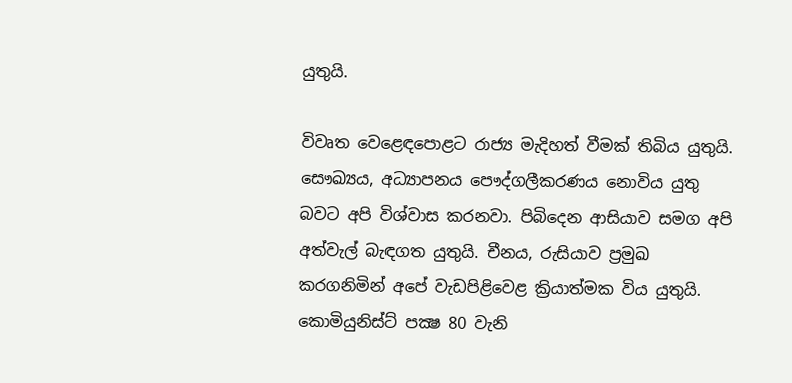යුතුයි.

විවෘත වෙළෙඳපොළට රාජ්‍ය මැදිහත් වීමක් තිබිය යුතුයි. සෞඛ්‍යය, අධ්‍යාපනය පෞද්ගලීකරණය නොවිය යුතු බවට අපි විශ්වාස කරනවා. පිබිදෙන ආසියාව සමග අපි අත්වැල් බැඳගත යුතුයි. චීනය, රුසියාව ප්‍රමුඛ කරගනිමින් අපේ වැඩපිළිවෙළ ක්‍රියාත්මක විය යුතුයි. කොමියුනිස්ට් පක්‍ෂ 80 වැනි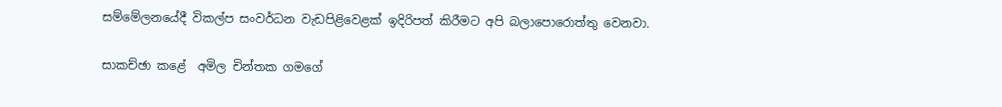සම්මේලනයේදී විකල්ප සංවර්ධන වැඩපිළිවෙළක් ඉදිරිපත් කිරීමට අපි බලාපොරොත්තු වෙනවා.

සාකච්ඡා කළේ  අමිල චින්තක ගමගේ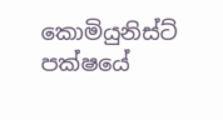කොමියුනිස්ට් පක්ෂයේ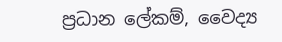ප්‍රධාන ලේකම්, වෛද්‍ය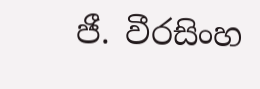ජී. වීරසිංහ